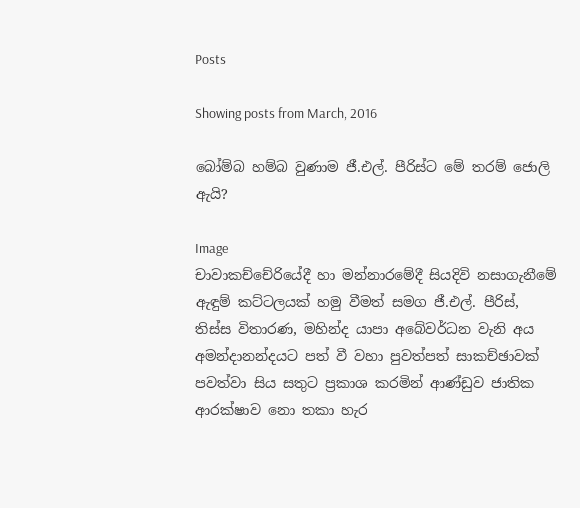Posts

Showing posts from March, 2016

බෝම්බ හම්බ වුණාම ජී.එල්. පීරිස්ට මේ තරම් ජොලි ඇයි?

Image
චාවාකච්චේරියේදී හා මන්නාරමේදී සියදිවි නසාගැනීමේ ඇඳුම් කට්ටලයක් හමු වීමත් සමග ජී.එල්. පීරිස්, තිස්ස විතාරණ, මහින්ද යාපා අබේවර්ධන වැනි අය අමන්දානන්දයට පත් වී වහා පුවත්පත් සාකච්ඡාවක් පවත්වා සිය සතුට ප්‍ර‍කාශ කරමින් ආණ්ඩුව ජාතික ආරක්ෂාව නො තකා හැර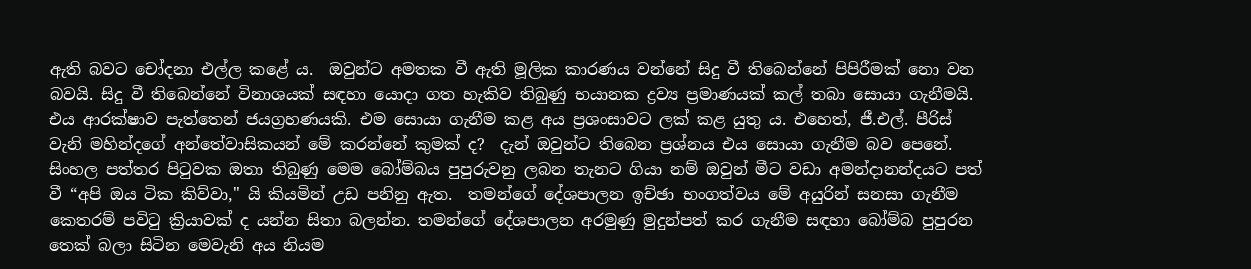ඇති බවට චෝදනා එල්ල කළේ ය.  ඔවුන්ට අමතක වී ඇති මූලික කාරණය වන්නේ සිදු වී තිබෙන්නේ පිපිරීමක් නො වන බවයි. සිදු වී තිබෙන්නේ විනාශයක් සඳහා යොදා ගත හැකිව තිබුණු භයානක ද්‍ර‍ව්‍ය ප්‍ර‍මාණයක් කල් තබා සොයා ගැනීමයි.  එය ආරක්ෂාව පැත්තෙන් ජයග්‍ර‍හණයකි. එම සොයා ගැනීම කළ අය ප්‍ර‍ශංසාවට ලක් කළ යුතු ය. එහෙත්, ජී.එල්. පීරිස් වැනි මහින්දගේ අන්තේවාසිකයන් මේ කරන්නේ කුමක් ද?  දැන් ඔවුන්ට තිබෙන ප්‍ර‍ශ්නය එය සොයා ගැනීම බව පෙනේ. සිංහල පත්තර පිටුවක ඔතා තිබුණු මෙම බෝම්බය පුපුරුවනු ලබන තැනට ගියා නම් ඔවුන් මීට වඩා අමන්දානන්දයට පත් වී “අපි ඔය ටික කිව්වා," යි කියමින් උඩ පනිනු ඇත.  තමන්ගේ දේශපාලන ඉච්ඡා භංගත්වය මේ අයුරින් සනසා ගැනීම කෙතරම් පවිටු ක්‍රියාවක් ද යන්න සිතා බලන්න. තමන්ගේ දේශපාලන අරමුණු මුදුන්පත් කර ගැනීම සඳහා බෝම්බ පුපුරන තෙක් බලා සිටින මෙවැනි අය නියම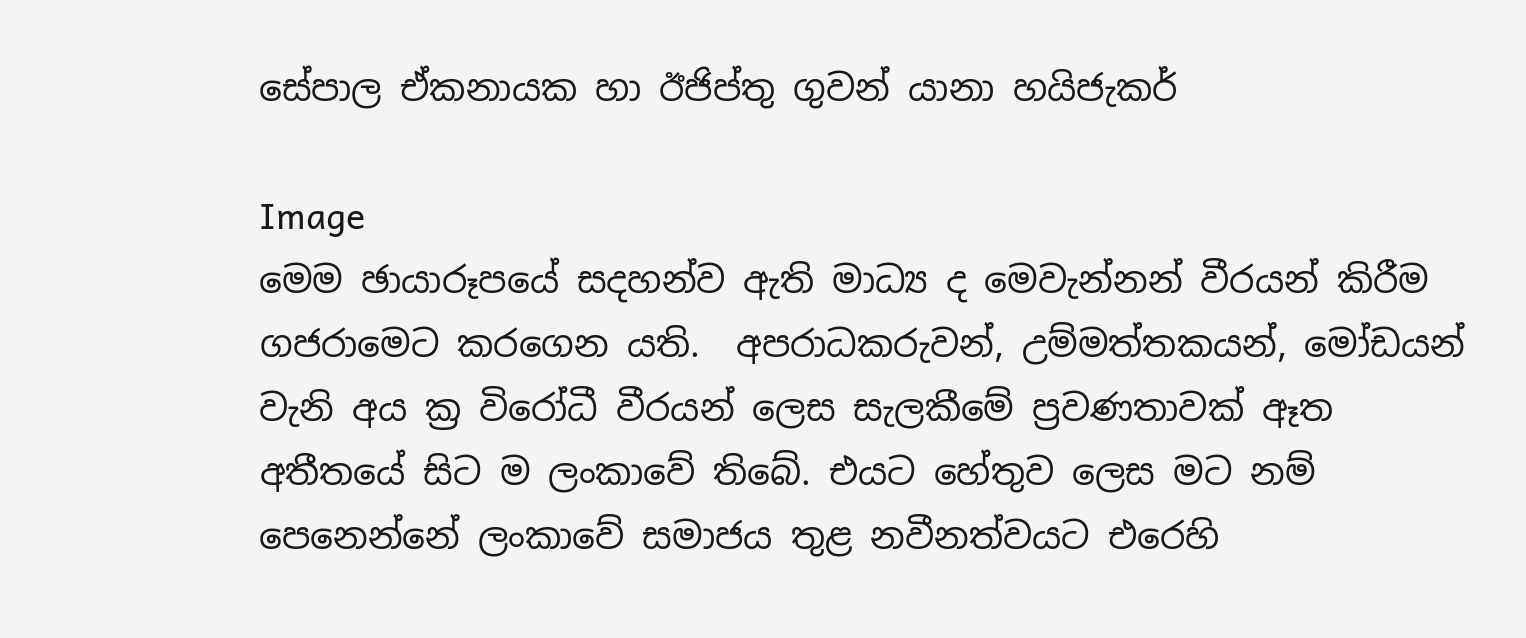සේපාල ඒකනායක හා ඊජිප්තු ගුවන් යානා හයිජැකර්

Image
මෙම ඡායාරූපයේ සදහන්ව ඇති මාධ්‍ය ද මෙවැන්නන් වීරයන් කිරීම ගජරාමෙට කරගෙන යති.  අපරාධකරුවන්, උම්මත්තකයන්, මෝඩයන් වැනි අය ක්‍ර‍ විරෝධී වීරයන් ලෙස සැලකීමේ ප්‍ර‍වණතාවක් ඈත අතීතයේ සිට ම ලංකාවේ තිබේ. එයට හේතුව ලෙස මට නම් පෙනෙන්නේ ලංකාවේ සමාජය තුළ නවීනත්වයට එරෙහි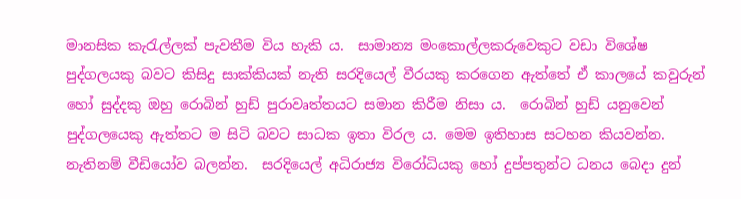මානසික කැරැල්ලක් පැවතීම විය හැකි ය.  සාමාන්‍ය මංකොල්ලකරුවෙකුට වඩා විශේෂ පුද්ගලයකු බවට කිසිදු සාක්කියක් නැති සරදියෙල් වීරයකු කරගෙන ඇත්තේ ඒ කාලයේ කවුරුන් හෝ සුද්දකු ඔහු රොබින් හුඩ් පුරාවෘත්තයට සමාන කිරීම නිසා ය.  රොබින් හුඩ් යනුවෙන් පුද්ගලයෙකු ඇත්තට ම සිටි බවට සාධක ඉතා විරල ය. මෙම ඉතිහාස සටහන කියවන්න. නැතිනම් වීඩියෝව බලන්න.  සරදියෙල් අධිරාජ්‍ය විරෝධියකු හෝ දුප්පතුන්ට ධනය බෙදා දුන්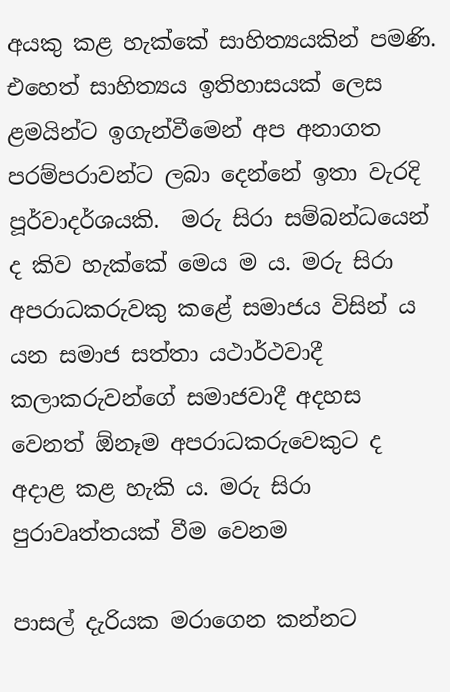අයකු කළ හැක්කේ සාහිත්‍යයකින් පමණි. එහෙත් සාහිත්‍යය ඉතිහාසයක් ලෙස ළමයින්ට ඉගැන්වීමෙන් අප අනාගත පරම්පරාවන්ට ලබා දෙන්නේ ඉතා වැරදි පූර්වාදර්ශයකි.  මරු සිරා සම්බන්ධයෙන් ද කිව හැක්කේ මෙය ම ය. මරු සිරා අපරාධකරුවකු කළේ සමාජය විසින් ය යන සමාජ සත්තා යථාර්ථවාදී කලාකරුවන්ගේ සමාජවාදී අදහස වෙනත් ඕනෑම අපරාධකරුවෙකුට ද අදාළ කළ හැකි ය. මරු සිරා පුරාවෘත්තයක් වීම වෙනම

පාසල් දැරියක මරාගෙන කන්නට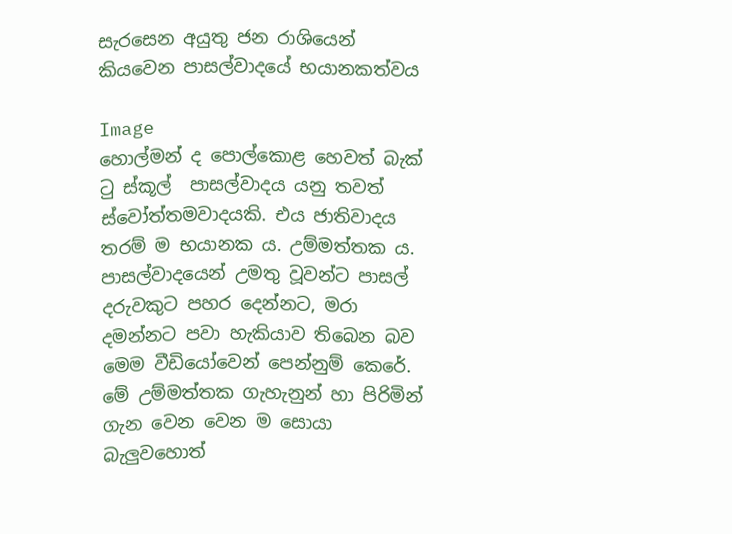සැරසෙන අයුතු ජන රාශියෙන් කියවෙන පාසල්වාදයේ භයානකත්වය

Image
හොල්මන් ද පොල්කොළ හෙවත් බැක් ටු ස්කූල්  පාසල්වාදය යනු තවත් ස්වෝත්තමවාදයකි. එය ජාතිවාදය තරම් ම භයානක ය. උම්මත්තක ය. පාසල්වාදයෙන් උමතු වූවන්ට පාසල් දරුවකුට පහර දෙන්නට, මරා දමන්නට පවා හැකියාව තිබෙන බව මෙම වීඩියෝවෙන් පෙන්නුම් කෙරේ. මේ උම්මත්තක ගැහැනුන් හා පිරිමින් ගැන වෙන වෙන ම සොයා බැලුවහොත්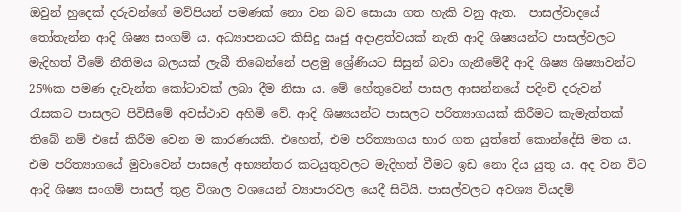ඔවුන් හුදෙක් දරුවන්ගේ මව්පියන් පමණක් නො වන බව සොයා ගත හැකි වනු ඇත.  පාසල්වාදයේ තෝතැන්න ආදි ශිෂ්‍ය සංගම් ය. අධ්‍යාපනයට කිසිදු ඍජු අදාළත්වයක් නැති ආදි ශිෂ්‍යයන්ට පාසල්වලට මැදිහත් වීමේ නීතිමය බලයක් ලැබී තිබෙන්නේ පළමු ශ්‍රේණියට සිසුන් බවා ගැනීමේදී ආදි ශිෂ්‍ය ශිෂ්‍යාවන්ට 25%ක පමණ දැවැන්ත කෝටාවක් ලබා දීම නිසා ය. මේ හේතුවෙන් පාසල ආසන්නයේ පදිංචි දරුවන් රැසකට පාසලට පිවිසීමේ අවස්ථාව අහිමි වේ. ආදි ශිෂ්‍යයන්ට පාසලට පරිත්‍යාගයක් කිරීමට කැමැත්තක් තිබේ නම් එසේ කිරීම වෙන ම කාරණයකි. එහෙත්, එම පරිත්‍යාගය භාර ගත යුත්තේ කොන්දේසි මත ය. එම පරිත්‍යාගයේ මුවාවෙන් පාසලේ අභ්‍යන්තර කටයුතුවලට මැදිහත් වීමට ඉඩ නො දිය යුතු ය. අද වන විට ආදි ශිෂ්‍ය සංගම් පාසල් තුළ විශාල වශයෙන් ව්‍යාපාරවල යෙදී සිටියි. පාසල්වලට අවශ්‍ය වියදම්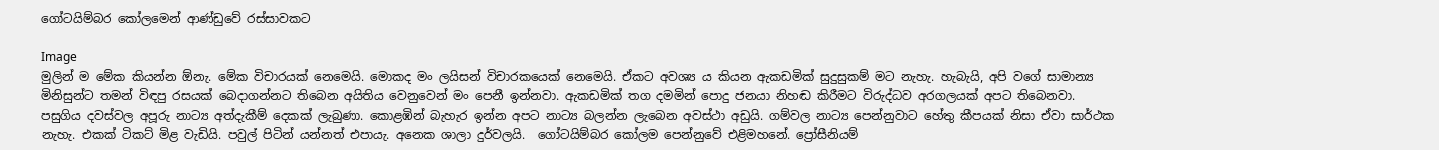ගෝටයිම්බර කෝලමෙන් ආණ්ඩුවේ රස්සාවකට

Image
මුලින් ම මේක කියන්න ඕනැ. මේක විචාරයක් නෙමෙයි. මොකද මං ලයිසන් විචාරකයෙක් නෙමෙයි. ඒකට අවශ්‍ය ය කියන ඇකඩමික් සුදුසුකම් මට නැහැ. හැබැයි, අපි වගේ සාමාන්‍ය මිනිසුන්ට තමන් විඳපු රසයක් බෙදාගන්නට තිබෙන අයිතිය වෙනුවෙන් මං පෙනී ඉන්නවා. ඇකඩමික් තග දමමින් පොදු ජනයා නිහඬ කිරීමට විරුද්ධව අරගලයක් අපට තිබෙනවා.  පසුගිය දවස්වල අපූරු නාට්‍ය අත්දැකීම් දෙකක් ලැබුණා. කොළඹින් බැහැර ඉන්න අපට නාට්‍ය බලන්න ලැබෙන අවස්ථා අඩුයි. ගම්වල නාට්‍ය පෙන්නුවාට හේතු කීපයක් නිසා ඒවා සාර්ථක නැහැ. එකක් ටිකට් මිළ වැඩියි. පවුල් පිටින් යන්නත් එපායැ. අනෙක ශාලා දුර්වලයි.  ගෝටයිම්බර කෝලම පෙන්නුවේ එළිමහනේ. ප්‍රෝසීනියම්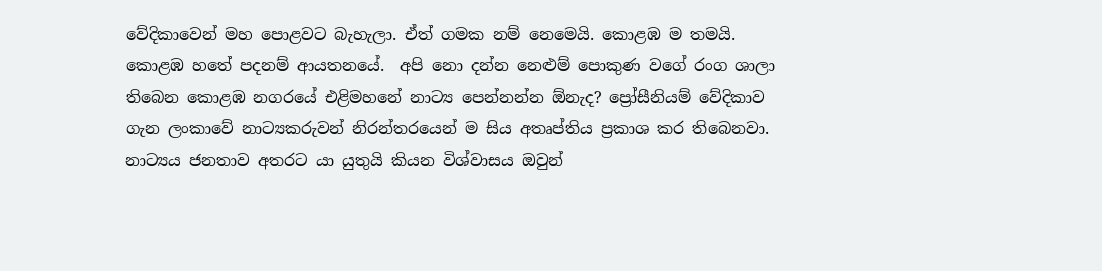වේදිකාවෙන් මහ පොළවට බැහැලා. ඒත් ගමක නම් නෙමෙයි. කොළඹ ම තමයි. කොළඹ හතේ පදනම් ආයතනයේ.  අපි නො දන්න නෙළුම් පොකුණ වගේ රංග ශාලා තිබෙන කොළඹ නගරයේ එළිමහනේ නාට්‍ය පෙන්නන්න ඕනැද? ප්‍රෝසීනියම් වේදිකාව ගැන ලංකාවේ නාට්‍යකරුවන් නිරන්තරයෙන් ම සිය අතෘප්තිය ප්‍රකාශ කර තිබෙනවා. නාට්‍යය ජනතාව අතරට යා යුතුයි කියන විශ්වාසය ඔවුන්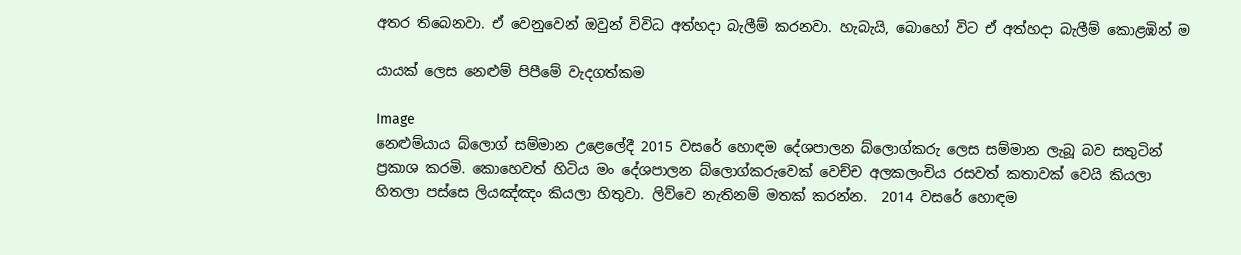අතර තිබෙනවා. ඒ වෙනුවෙන් ඔවුන් විවිධ අත්හදා බැලීම් කරනවා. හැබැයි, බොහෝ විට ඒ අත්හදා බැලීම් කොළඹින් ම

යායක් ලෙස නෙළුම් පිපීමේ වැදගත්කම

Image
නෙළුම්යාය බ්ලොග් සම්මාන උළෙලේදී 2015 වසරේ හොඳම දේශපාලන බ්ලොග්කරු ලෙස සම්මාන ලැබූ බව සතුටින් ප්‍රකාශ කරමි. කොහෙවත් හිටිය මං දේශපාලන බ්ලොග්කරුවෙක් වෙච්ච අලකලංචිය රසවත් කතාවක් වෙයි කියලා හිතලා පස්සෙ ලියඤ්ඤං කියලා හිතුවා. ලිව්වෙ නැතිනම් මතක් කරන්න.  2014 වසරේ හොඳම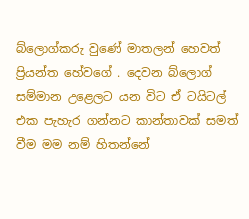බ්ලොග්කරු වුණේ මාතලන් හෙවත් ප්‍රියන්ත හේවගේ . දෙවන බ්ලොග් සම්මාන උළෙලට යන විට ඒ ටයිටල් එක පැහැර ගන්නට කාන්තාවක් සමත් වීම මම නම් හිතන්නේ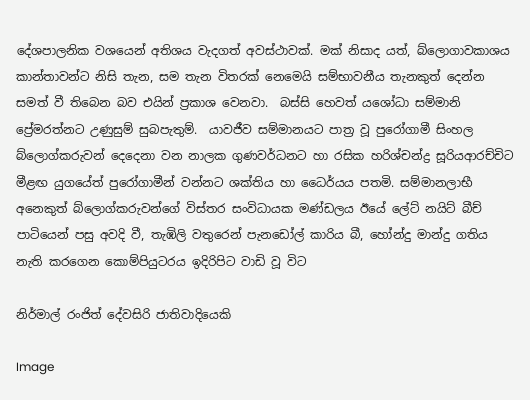දේශපාලනික වශයෙන් අතිශය වැදගත් අවස්ථාවක්. මක් නිසාද යත්, බ්ලොගාවකාශය කාන්තාවන්ට නිසි තැන, සම තැන විතරක් නෙමෙයි සම්භාවනීය තැනකුත් දෙන්න සමත් වී තිබෙන බව එයින් ප්‍රකාශ වෙනවා.  බස්සි හෙවත් යශෝධා සම්මානි ප්‍රේමරත්නට උණුසුම් සුබපැතුම්.  යාවජීව සම්මානයට පාත්‍ර වූ පුරෝගාමී සිංහල බ්ලොග්කරුවන් දෙදෙනා වන නාලක ගුණවර්ධනට හා රසික හරිශ්චන්ද්‍ර සූරියආරච්චිට මීළඟ යුගයේත් පුරෝගාමීන් වන්නට ශක්තිය හා ධෛර්යය පතමි. සම්මානලාභී අනෙකුත් බ්ලොග්කරුවන්ගේ විස්තර සංවිධායක මණ්ඩලය ඊයේ ලේට් නයිට් බීච් පාටියෙන් පසු අවදි වී, තැඹිලි වතුරෙන් පැනඩෝල් කාරිය බී, හෝන්දු මාන්දු ගතිය නැති කරගෙන කොම්පියුටරය ඉදිරිපිට වාඩි වූ විට

නිර්මාල් රංජිත් දේවසිරි ජාතිවාදියෙකි

Image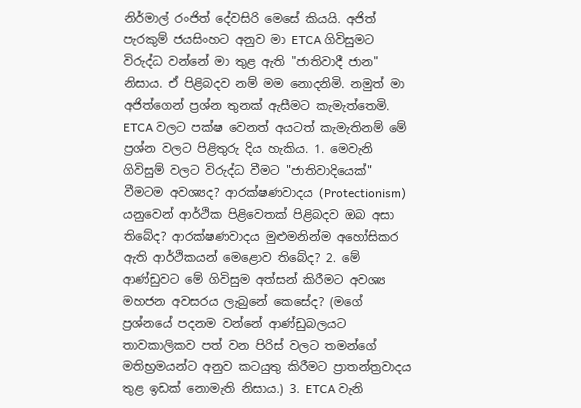නිර්මාල් රංජිත් දේවසිරි මෙසේ කියයි. අජිත් පැරකුම් ජයසිංහට අනුව මා ETCA ගිවිසුමට විරුද්ධ වන්නේ මා තුළ ඇති "ජාතිවාදී ජාන" නිසාය. ඒ පිළිබදව නම් මම නොදනිමි. නමුත් මා අජිත්ගෙන් ප්‍රශ්න තුනක් ඇසීමට කැමැත්තෙමි. ETCA වලට පක්ෂ වෙනත් අයටත් කැමැතිනම් මේ ප්‍රශ්න වලට පිළිතුරු දිය හැකිය. 1. මෙවැනි ගිවිසුම් වලට විරුද්ධ වීමට "ජාතිවාදියෙක්" වීමටම අවශ්‍යද? ආරක්ෂණවාදය (Protectionism) යනුවෙන් ආර්ථික පිළිවෙතක් පිළිබදව ඔබ අසා තිබේද? ආරක්ෂණවාදය මුළුමනින්ම අහෝසිකර ඇති ආර්ථිකයන් මෙළොව තිබේද? 2. මේ ආණ්ඩුවට මේ ගිවිසුම අත්සන් කිරීමට අවශ්‍ය මහජන අවසරය ලැබුනේ කෙසේද? (මගේ ප්‍රශ්නයේ පදනම වන්නේ ආණ්ඩුබලයට තාවකාලිකව පත් වන පිරිස් වලට තමන්ගේ මතිභ්‍රමයන්ට අනුව කටයුතු කිරීමට ප්‍රාතන්ත්‍රවාදය තුළ ඉඩක් නොමැති නිසාය.) 3. ETCA වැනි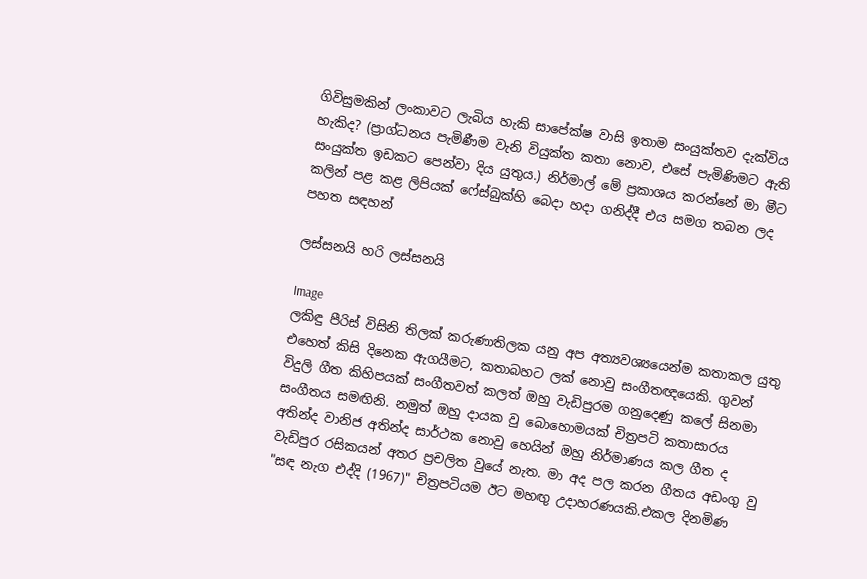ගිවිසුමකින් ලංකාවට ලැබිය හැකි සාපේක්ෂ වාසි ඉතාම සංයුක්තව දැක්විය හැකිද? (ප්‍රාග්ධනය පැමිණීම වැනි වියුක්ත කතා නොව, එසේ පැමිණිමට ඇති සංයුක්ත ඉඩකට පෙන්වා දිය යුතුය.) නිර්මාල් මේ ප්‍රකාශය කරන්නේ මා මීට කලින් පළ කළ ලිපියක් ෆේස්බුක්හි බෙදා හදා ගනිද්දී එය සමග තබන ලද පහත සඳහන්

ලස්සනයි හරි ලස්සනයි

Image
ලකිඳු පීරිස් විසිනි තිලක් කරුණාතිලක යනු අප අත්‍යවශ්‍යයෙන්ම කතාකල යුතු එහෙත් කිසි දිනෙක ඇගයීමට, කතාබහට ලක් නොවු සංගීතඥයෙකි. ගුවන් විදුලි ගීත කිහිපයක් සංගීතවත් කලත් ඔහු වැඩිපුරම ගනුදෙණු කලේ සිනමා සංගීතය සමඟිනි. නමුත් ඔහු දායක වු බොහොමයක් චිත්‍රපටි කතාසාරය අතින්ද වානිජ අතින්ද සාර්ථක නොවු හෙයින් ඔහු නිර්මාණය කල ගීත ද වැඩිපුර රසිකයන් අතර ප්‍රචලිත වුයේ නැත. මා අද පල කරන ගීතය අඩංගු වු "සඳ නැග එද්දි (1967)" චිත්‍රපටියම ඊට මහඟු උදාහරණයකි.එකල දිනමිණ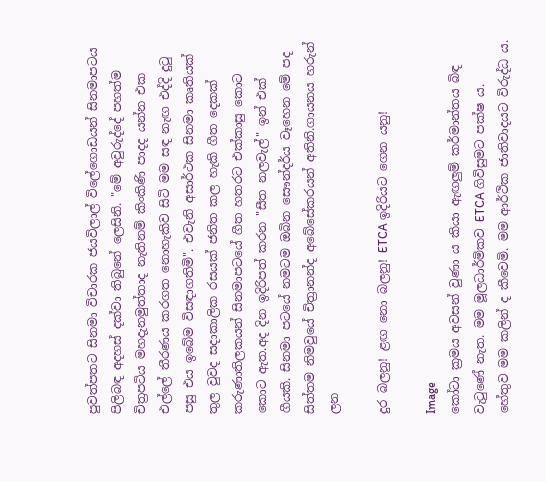පුවත්පතට සිනමා විචාරක ජයවිලාල් විලේගොඩයන් සිනමාපටය පිලිබඳ අදහස් දක්වා තිබුනේ ලෙසිනි. "මේ අවුරුද්දේ පහත්ම  චිත්‍රපටිය මහදැනමුත්තාද නැතිනම් කිංකිණි පාදද යන්න එක එල්ලේ තීරණය කරගත නොහැකිව සිටි මම සඳ නැඟ එද්දි දුටු පසු එය ඉබේම විසඳාගතිමි". එවැනි අසාර්ථක සිනමා කෘතියක් තුල වුවද සදාකාලික රසයක් ජනිත කල හැකි ගීත දෙකක් කරුණාතිලකයන් සිනමාපටයේ ගීත හතරට එක්කාසු කොට කොට ඇත.අද දින ඉදිරිපත් කරන "සීත නලවැල්" ඉන් එක් ගීයකි. සිනමා පටයේ නමටම ඔබින සෞන්දර්ය වෑහෙන මේ පද සිත්තම නිමවුයේ චිත්‍රානන්ද අබේසේකරයන් අතිනි.ගායනය හරුන් ලන

දුර බලනු! ළඟ නො බලනු! ETCA ඉදිරියට ගෙන යනු!

Image
කෝටා ක්‍ර‍මය අවසන් වුණා ය කියා ඇඟලුම් කර්මාන්තය බිඳ වැටුණේ නැත. මම මූලධාර්මිකව ETCA ගිවිසුමට පක්ෂ ය. හේතුව මම කලින් ද කීවෙමි. මම ආර්ථික ජාතිවාදයට විරුද්ධ ය.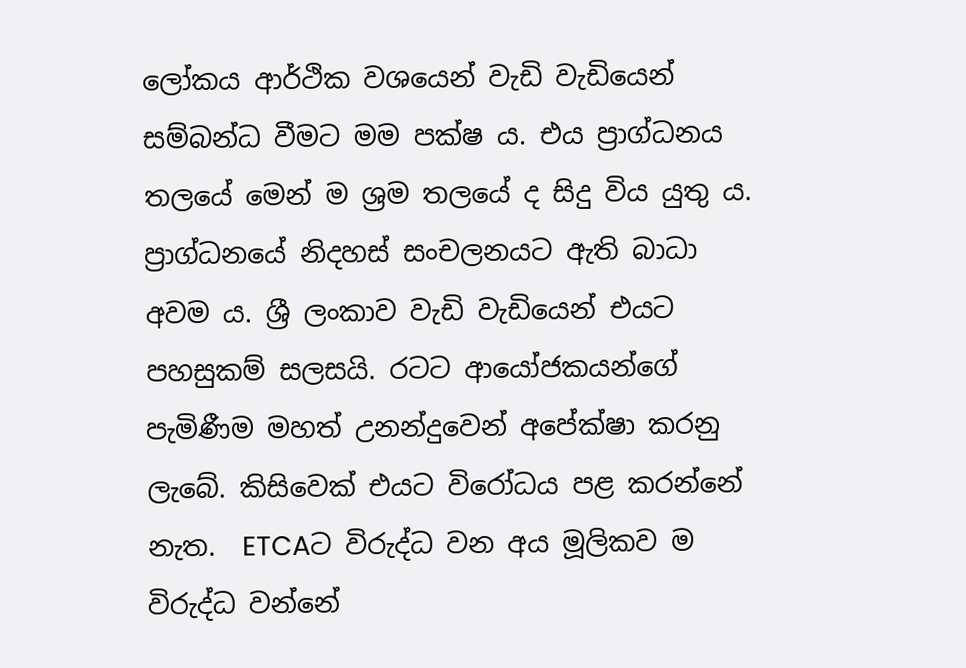ලෝකය ආර්ථික වශයෙන් වැඩි වැඩියෙන් සම්බන්ධ වීමට මම පක්ෂ ය. එය ප්‍රාග්ධනය තලයේ මෙන් ම ශ්‍ර‍ම තලයේ ද සිදු විය යුතු ය.  ප්‍රාග්ධනයේ නිදහස් සංචලනයට ඇති බාධා අවම ය. ශ්‍රී ලංකාව වැඩි වැඩියෙන් එයට පහසුකම් සලසයි. රටට ආයෝජකයන්ගේ පැමිණීම මහත් උනන්දුවෙන් අපේක්ෂා කරනු ලැබේ. කිසිවෙක් එයට විරෝධය පළ කරන්නේ නැත.  ETCAට විරුද්ධ වන අය මූලිකව ම විරුද්ධ වන්නේ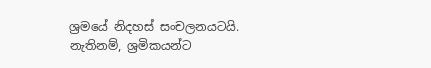ශ්‍ර‍මයේ නිදහස් සංචලනයටයි. නැතිනම්, ශ්‍ර‍මිකයන්ට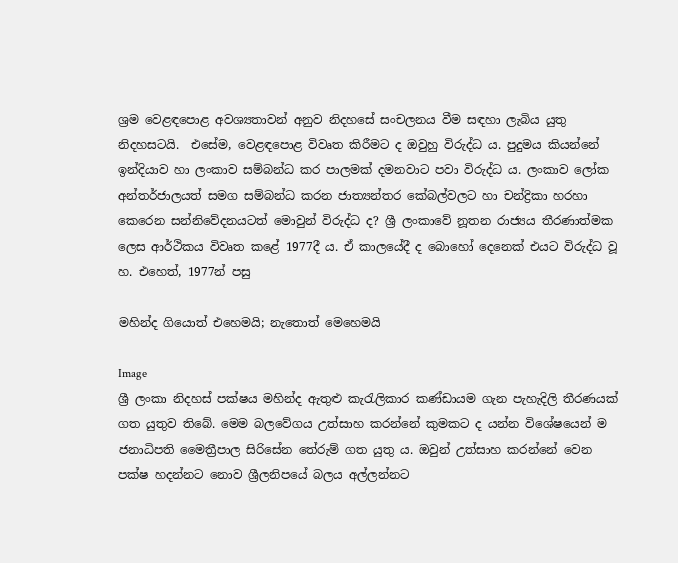ශ්‍ර‍ම වෙළඳපොළ අවශ්‍යතාවන් අනුව නිදහසේ සංචලනය වීම සඳහා ලැබිය යුතු නිදහසටයි.  එසේම, වෙළඳපොළ විවෘත කිරීමට ද ඔවුහු විරුද්ධ ය. පුදුමය කියන්නේ ඉන්දියාව හා ලංකාව සම්බන්ධ කර පාලමක් දමනවාට පවා විරුද්ධ ය. ලංකාව ලෝක අන්තර්ජාලයත් සමග සම්බන්ධ කරන ජාත්‍යන්තර කේබල්වලට හා චන්ද්‍රිකා හරහා කෙරෙන සන්නිවේදනයටත් මොවුන් විරුද්ධ ද? ශ්‍රී ලංකාවේ නූතන රාජ්‍යය තීරණාත්මක ලෙස ආර්ථිකය විවෘත කළේ 1977දී ය. ඒ කාලයේදී ද බොහෝ දෙනෙක් එයට විරුද්ධ වූ හ. එහෙත්, 1977න් පසු

මහින්ද ගියොත් එහෙමයි; නැතොත් මෙහෙමයි

Image
ශ්‍රී ලංකා නිදහස් පක්ෂය මහින්ද ඇතුළු කැරැලිකාර කණ්ඩායම ගැන පැහැදිලි තීරණයක් ගත යුතුව තිබේ. මෙම බලවේගය උත්සාහ කරන්නේ කුමකට ද යන්න විශේෂයෙන් ම ජනාධිපති මෛත්‍රීපාල සිරිසේන තේරුම් ගත යුතු ය. ඔවුන් උත්සාහ කරන්නේ වෙන පක්ෂ හදන්නට නොව ශ්‍රීලනිපයේ බලය අල්ලන්නට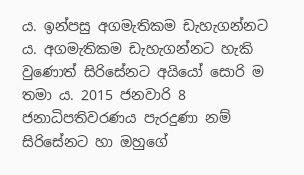ය. ඉන්පසු අගමැතිකම ඩැහැගන්නට ය. අගමැතිකම ඩැහැගන්නට හැකි වුණොත් සිරිසේනට අයියෝ සොරි ම තමා ය. 2015 ජනවාරි 8 ජනාධිපතිවරණය පැරදුණා නම් සිරිසේනට හා ඔහුගේ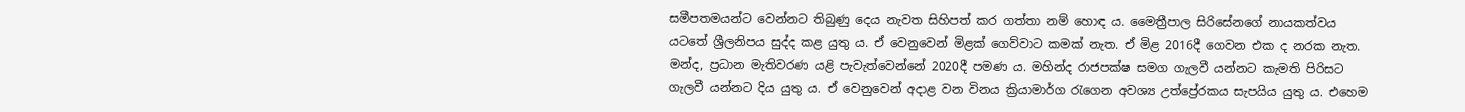සමීපතමයන්ට වෙන්නට තිබුණු දෙය නැවත සිහිපත් කර ගත්තා නම් හොඳ ය. මෛත්‍රීපාල සිරිසේනගේ නායකත්වය යටතේ ශ්‍රීලනිපය සුද්ද කළ යුතු ය. ඒ වෙනුවෙන් මිළක් ගෙව්වාට කමක් නැත. ඒ මිළ 2016දී ගෙවන එක ද නරක නැත. මන්ද, ප්‍රධාන මැතිවරණ යළි පැවැත්වෙන්නේ 2020දී පමණ ය. මහින්ද රාජපක්ෂ සමග ගැලවී යන්නට කැමති පිරිසට ගැලවී යන්නට දිය යුතු ය. ඒ වෙනුවෙන් අදාළ වන විනය ක්‍රියාමාර්ග රැගෙන අවශ්‍ය උත්ප්‍රේරකය සැපයිය යුතු ය. එහෙම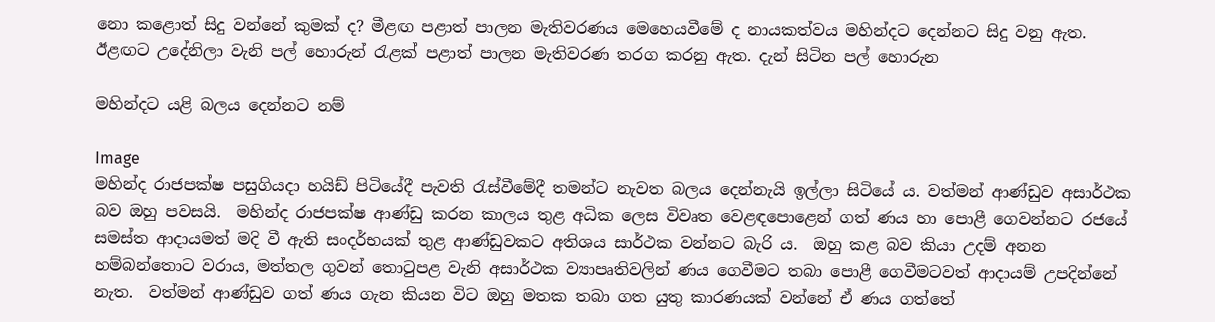නො කළොත් සිදු වන්නේ කුමක් ද? මීළඟ පළාත් පාලන මැතිවරණය මෙහෙයවීමේ ද නායකත්වය මහින්දට දෙන්නට සිදු වනු ඇත. ඊළඟට උදේනිලා වැනි පල් හොරුන් රැළක් පළාත් පාලන මැතිවරණ තරග කරනු ඇත. දැන් සිටින පල් හොරුන

මහින්දට යළි බලය දෙන්නට නම්

Image
මහින්ද රාජපක්ෂ පසුගියදා හයිඩ් පිටියේදී පැවති රැස්වීමේදී තමන්ට නැවත බලය දෙන්නැයි ඉල්ලා සිටියේ ය. වත්මන් ආණ්ඩුව අසාර්ථක බව ඔහු පවසයි.  මහින්ද රාජපක්ෂ ආණ්ඩු කරන කාලය තුළ අධික ලෙස විවෘත වෙළඳපොළෙන් ගත් ණය හා පොළී ගෙවන්නට රජයේ සමස්ත ආදායමත් මදි වී ඇති සංදර්භයක් තුළ ආණ්ඩුවකට අතිශය සාර්ථක වන්නට බැරි ය.  ඔහු කළ බව කියා උදම් අනන හම්බන්තොට වරාය, මත්තල ගුවන් තොටුපළ වැනි අසාර්ථක ව්‍යාපෘතිවලින් ණය ගෙවීමට තබා පොළී ගෙවීමටවත් ආදායම් උපදින්නේ නැත.  වත්මන් ආණ්ඩුව ගත් ණය ගැන කියන විට ඔහු මතක තබා ගත යුතු කාරණයක් වන්නේ ඒ ණය ගත්තේ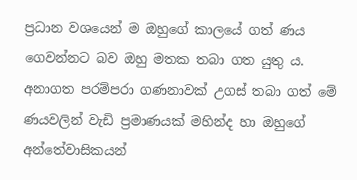ප්‍රධාන වශයෙන් ම ඔහුගේ කාලයේ ගත් ණය ගෙවන්නට බව ඔහු මතක තබා ගත යුතු ය.  අනාගත පරම්පරා ගණනාවක් උගස් තබා ගත් මේ ණයවලින් වැඩි ප්‍රමාණයක් මහින්ද හා ඔහුගේ අන්තේවාසිකයන්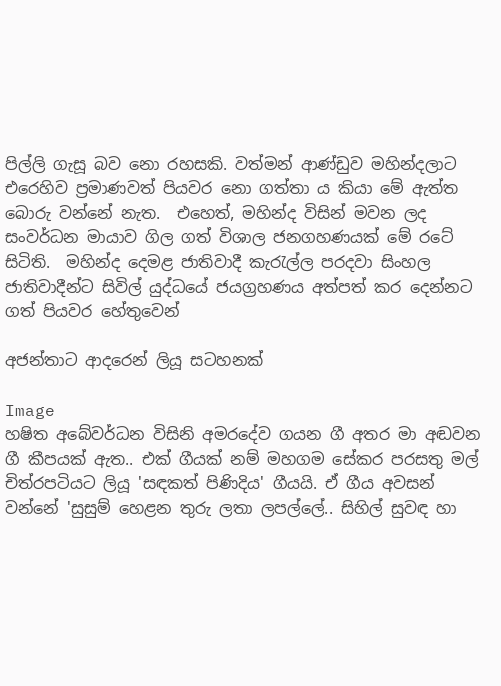පිල්ලි ගැසූ බව නො රහසකි. වත්මන් ආණ්ඩුව මහින්දලාට එරෙහිව ප්‍රමාණවත් පියවර නො ගත්තා ය කියා මේ ඇත්ත බොරු වන්නේ නැත.  එහෙත්, මහින්ද විසින් මවන ලද සංවර්ධන මායාව ගිල ගත් විශාල ජනගහණයක් මේ රටේ සිටිති.  මහින්ද දෙමළ ජාතිවාදී කැරැල්ල පරදවා සිංහල ජාතිවාදීන්ට සිවිල් යුද්ධයේ ජයග්‍රහණය අත්පත් කර දෙන්නට ගත් පියවර හේතුවෙන්

අජන්තාට ආදරෙන් ලියූ සටහනක්

Image
හෂිත අබේවර්ධන විසිනි අමරදේව ගයන ගී අතර මා අඬවන ගී කීපයක් ඇත.. එක් ගීයක් නම් මහගම සේකර පරසතු මල් චිත්රපටියට ලියූ 'සඳකත් පිණිදිය' ගීයයි. ඒ ගීය අවසන් වන්නේ 'සුසුම් හෙළන තුරු ලතා ලපල්ලේ.. සිහිල් සුවඳ හා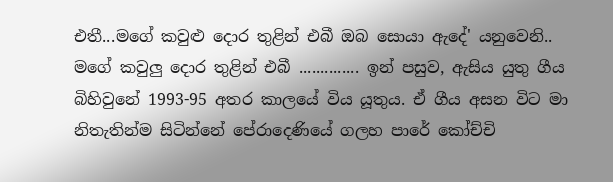එතී...මගේ කවුළු දොර තුළින් එබී ඔබ සොයා ඇදේ' යනුවෙනි.. මගේ කවුලු දොර තුළින් එබී .............. ඉන් පසුව, ඇසිය යුතු ගීය බිහිවුනේ 1993-95 අතර කාලයේ විය යූතුය. ඒ ගීය අසන විට මා නිතැතින්ම සිටින්නේ පේරාදෙණියේ ගලහ පාරේ කෝච්චි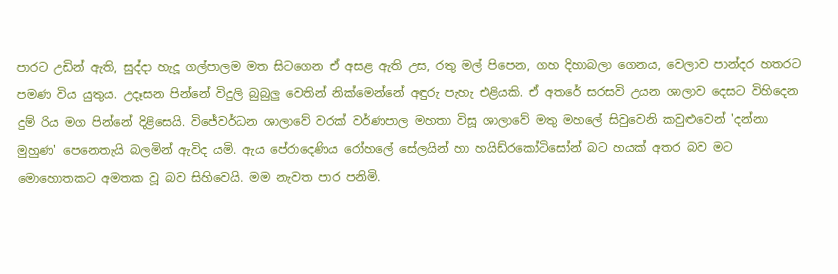පාරට උඩින් ඇති, සුද්දා හැදූ ගල්පාලම මත සිටගෙන ඒ අසළ ඇති උස, රතු මල් පිපෙන, ගහ දිහාබලා ගෙනය, වෙලාව පාන්දර හතරට පමණ විය යුතුය. උදෑසන පින්නේ විදුලි බුබුලු වෙතින් නික්මෙන්නේ අඳුරු පැහැ එළියකි. ඒ අතරේ සරසවි උයන ශාලාව දෙසට විහිදෙන දුම් රිය මග පින්නේ දිළිසෙයි. විජේවර්ධන ශාලාවේ වරක් වර්ණපාල මහතා විසූ ශාලාවේ මතු මහලේ සිවුවෙනි කවුළුවෙන් 'දන්නා මුහුණ' පෙනෙතැ‍යි බලමින් ඇවිද යමි. ඇය පේරාදෙණිය රෝහලේ සේලයින් හා හයිඩ්රකෝටිසෝන් බට හයක් අතර බව මට මොහොතකට අමතක වූ බව සිහිවෙයි. මම නැවත පාර පනිමි.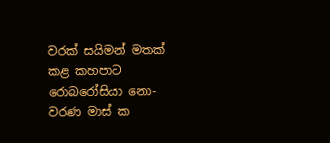වරක් සයිමන් මතක් කළ කහපාට රොබරෝසියා නො-වරණ මාස් ක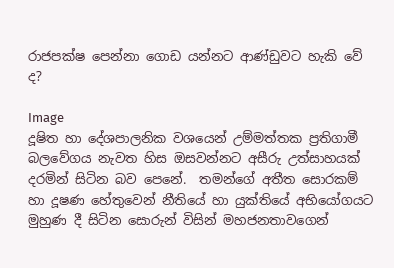රාජපක්ෂ පෙන්නා ගොඩ යන්නට ආණ්ඩුවට හැකි වේ ද?

Image
දූෂිත හා දේශපාලනික වශයෙන් උම්මත්තක ප්‍රතිගාමී බලවේගය නැවත හිස ඔසවන්නට අසීරු උත්සාහයක් දරමින් සිටින බව පෙනේ.  තමන්ගේ අතීත සොරකම් හා දූෂණ හේතුවෙන් නීතියේ හා යුක්තියේ අභියෝගයට මුහුණ දී සිටින සොරුන් විසින් මහජනතාවගෙන්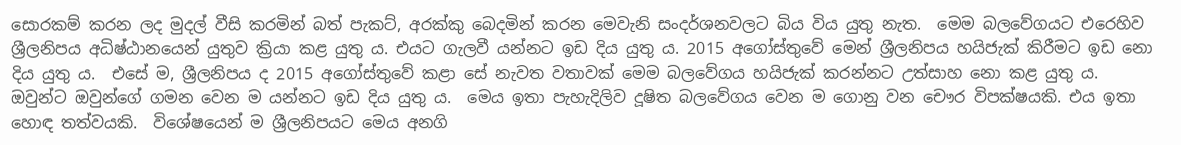සොරකම් කරන ලද මුදල් වීසි කරමින් බත් පැකට්, අරක්කු බෙදමින් කරන මෙවැනි සංදර්ශනවලට බිය විය යුතු නැත.  මෙම බලවේගයට එරෙහිව ශ්‍රීලනිපය අධිෂ්ඨානයෙන් යුතුව ක්‍රියා කළ යුතු ය. එයට ගැලවී යන්නට ඉඩ දිය යුතු ය. 2015 අගෝස්තුවේ මෙන් ශ්‍රීලනිපය හයිජැක් කිරීමට ඉඩ නො දිය යුතු ය.  එසේ ම, ශ්‍රීලනිපය ද 2015 අගෝස්තුවේ කළා සේ නැවත වතාවක් මෙම බලවේගය හයිජැක් කරන්නට උත්සාහ නො කළ යුතු ය. ඔවුන්ට ඔවුන්ගේ ගමන වෙන ම යන්නට ඉඩ දිය යුතු ය.  මෙය ඉතා පැහැදිලිව දූෂිත බලවේගය වෙන ම ගොනු වන චෞර විපක්ෂයකි. එය ඉතා හොඳ තත්වයකි.  විශේෂයෙන් ම ශ්‍රීලනිපයට මෙය අනගි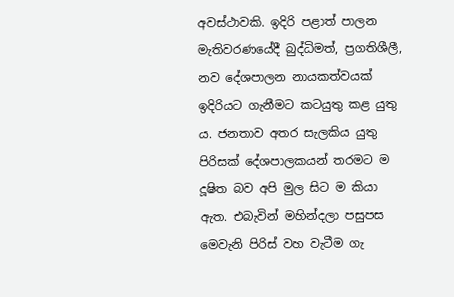අවස්ථාවකි. ඉදිරි පළාත් පාලන මැතිවරණයේදී බුද්ධිමත්, ප්‍රගතිශීලී, නව දේශපාලන නායකත්වයක් ඉදිරියට ගැනීමට කටයුතු කළ යුතු ය. ජනතාව අතර සැලකිය යුතු පිරිසක් දේශපාලකයන් තරමට ම දූෂිත බව අපි මුල සිට ම කියා ඇත. එබැවින් මහින්දලා පසුපස මෙවැනි පිරිස් වහ වැටීම ගැ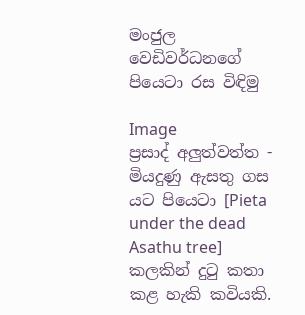මංජුල වෙඩිවර්ධනගේ පියෙටා රස විඳිමු

Image
ප්‍රසාද් අලුත්වත්ත - මියදුණු ඇසතු ගස යට පියෙටා [Pieta under the dead Asathu tree] කලකින් දුටු කතා කළ හැකි කවියකි.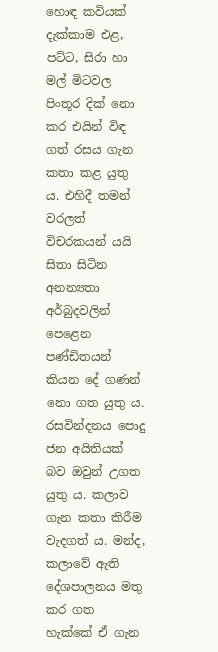හොඳ කවියක් දැක්කාම එළ, පට්ට, සිරා හා මල් මිටවල පිංතූර දික් නො කර එයින් විඳ ගත් රසය ගැන කතා කළ යුතු ය. එහිදී තමන් වරලත් විචරකයන් යයි සිතා සිටින අනන්‍යතා අර්බුදවලින් පෙළෙන පණ්ඩිතයන් කියන දේ ගණන් නො ගත යුතු ය. රසවින්දනය පොදු ජන අයිතියක් බව ඔවුන් උගත යුතු ය. කලාව ගැන කතා කිරීම වැදගත් ය. මන්ද, කලාවේ ඇති දේශපාලනය මතු කර ගත හැක්කේ ඒ ගැන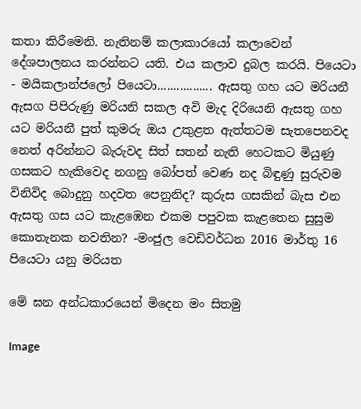කතා කිරීමෙනි. නැතිනම් කලාකාරයෝ කලාවෙන් දේශපාලනය කරන්නට යති. එය කලාව දුබල කරයි. පියෙටා - මයිකලාන්ජලෝ පියෙටා................. ඇසතු ගහ යට මරියනී ඇසග පිපිරුණු මරියනි සකල අවි මැද දිරියෙනි ඇසතු ගහ යට මරියනී පුත් කුමරු ඔය උකුළත ඇත්තටම සැතපෙනවද නෙත් අරින්නට බැරුවද සිත් සතන් නැති හෙටකට මියුණු ගසකට හැකිවෙද නගනු බෝපත් වෙණ නද බිඳුණු සුරුවම විනිවිද බොදුනු හදවත පෙනුනිද? කුරුස ගසකින් බැස එන ඇසතු ගස යට කැළඹෙන එකම පපුවක කැළතෙන සුසුම කොතැනක නවතින? -මංජුල වෙඩිවර්ධන 2016 මාර්තු 16 පියෙටා යනු මරියත

මේ ඝන අන්ධකාරයෙන් මිදෙන මං සිතමු

Image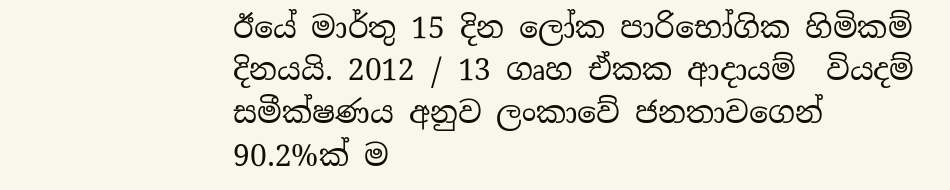ඊයේ මාර්තු 15 දින ලෝක පාරිභෝගික හිමිකම් දිනයයි. 2012 / 13 ගෘහ ඒකක ආදායම්  වියදම් සමීක්ෂණය අනුව ලංකාවේ ජනතාවගෙන් 90.2%ක් ම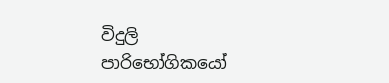විදුලි පාරිභෝගිකයෝ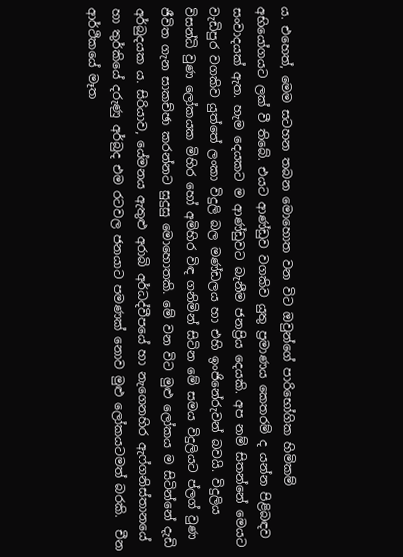ය. එහෙත්, මෙම සටහන තබන මොහොත වන විට ඔවුන්ගේ පාරිභෝගික හිමිකම් අභියෝගයට ලක් වී තිබේ. එයට ආණ්ඩුව වගකිව යුතු ප්‍රමාණය කෙතරම් ද යන්න පිළිබඳව සංවාදයක් ඇත. හැම දෙයකට ම ආණ්ඩුවට බැනීම ජනප්‍රිය දෙයකි. අප නම් සිතන්නේ මෙයට වැඩිපුර වගකිව යුත්තේ ලංකා විදුලි බල මණ්ඩලය හා එහි ඉංජිනේරුවන් බවයි. විදුලිය විසන්ධි වුණ ලෝකයක මිහිර හෝ අමිහිර විඳ ගනිමින් සිටින මේ සමය විදුලියට ප්ලග් වුණ ජීවිත ගැන සාකච්ඡා කරන්නට සුදුසු මොහොතකි. මේ වන විට මුළු ලෝකය ම සිටින්නේ දැඩි අර්බුදයක ය. සිරියාව, යේමනය ඇතුළු අරාබි අර්ධද්වීපයේ හා නැගෙනහිර ඇෆ්ගනිස්තානයේ හා තුර්කියේ දරුණු අර්බුද එම රටවල ජනයාට පමණක් නොව මුළු ලෝකයටමත් බරකි.  චීන ආර්ථිකයේ මෑත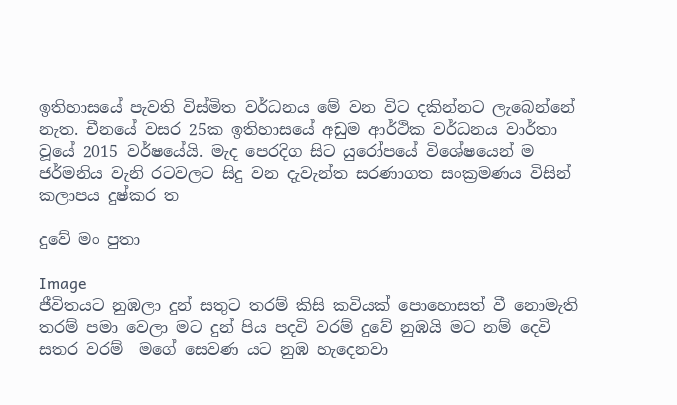ඉතිහාසයේ පැවති විස්මිත වර්ධනය මේ වන විට දකින්නට ලැබෙන්නේ නැත. චීනයේ වසර 25ක ඉතිහාසයේ අඩුම ආර්ථික වර්ධනය වාර්තා වූයේ 2015 වර්ෂයේයි. මැද පෙරදිග සිට යුරෝපයේ විශේෂයෙන් ම ජර්මනිය වැනි රටවලට සිදු වන දැවැන්ත සරණාගත සංක්‍රමණය විසින් කලාපය දුෂ්කර ත

දුවේ මං පුතා

Image
ජීවිතයට නුඹලා දුන් සතුට තරම් කිසි කවියක් පොහොසත් වී නොමැති තරම් පමා වෙලා මට දුන් පිය පදවි වරම් දුවේ නුඹයි මට නම් දෙවි සතර වරම්  මගේ සෙවණ යට නුඹ හැදෙනවා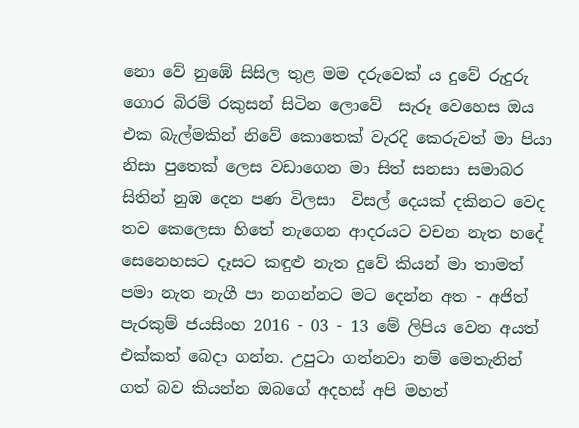නො වේ නුඹේ සිසිල තුළ මම දරුවෙක් ය දුවේ රුදුරු ගොර බිරම් රකුසන් සිටින ලොවේ  සැරූ වෙහෙස ඔය එක බැල්මකින් නිවේ කොතෙක් වැරදි කෙරුවත් මා පියා නිසා පුතෙක් ලෙස වඩාගෙන මා සිත් සනසා සමාබර සිතින් නුඹ දෙන පණ විලසා  විසල් දෙයක් දකිනට වෙද තව කෙලෙසා හිතේ නැගෙන ආදරයට වචන නැත හදේ සෙනෙහසට දෑසට කඳුළු නැත දුවේ කියන් මා තාමත් පමා නැත නැගී පා නගන්නට මට දෙන්න අත - අජිත් පැරකුම් ජයසිංහ 2016 - 03 - 13 මේ ලිපිය වෙන අයත් එක්කත් බෙදා ගන්න. උපුටා ගන්නවා නම් ‍මෙතැනින් ගත් බව කියන්න ඔබගේ අදහස් අපි මහත්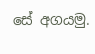සේ අගයමු.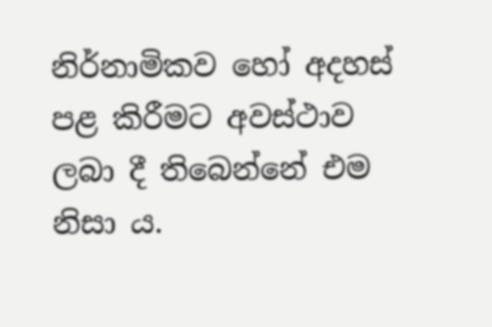නිර්නාමිකව හෝ අදහස් පළ කිරීමට අවස්ථාව ලබා දී තිබෙන්නේ එම නිසා ය.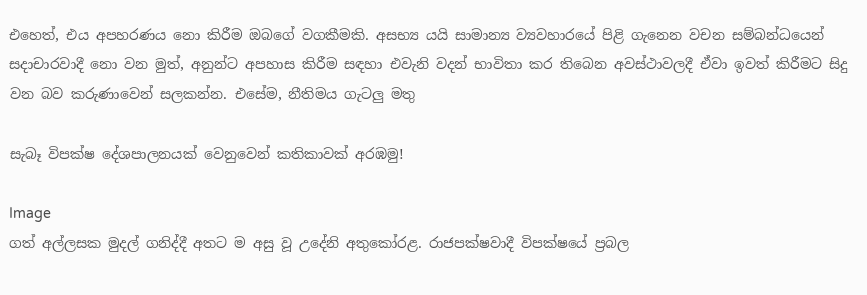එහෙත්, එය අපහරණය නො කිරීම ඔබ‍ගේ වගකීමකි. අසභ්‍ය යයි සාමාන්‍ය ව්‍යවහාරයේ පිළි ගැනෙන වචන සම්බන්ධයෙන් සදාචාරවාදී නො වන මුත්, අනුන්ට අපහාස කිරීම සඳහා එවැනි වදන් භාවිතා කර තිබෙන අවස්ථාවලදී ඒවා ඉවත් කිරීමට සිදු වන බව කරුණාවෙන් සලකන්න. එසේම, නීතිමය ගැටලු මතු

සැබෑ විපක්ෂ දේශපාලනයක් වෙනුවෙන් කතිකාවක් අරඹමු!

Image
ගත් අල්ලසක මුදල් ගනිද්දී අතට ම අසු වූ උදේනි අතුකෝරළ. රාජපක්ෂවාදී විපක්ෂයේ ප්‍රබල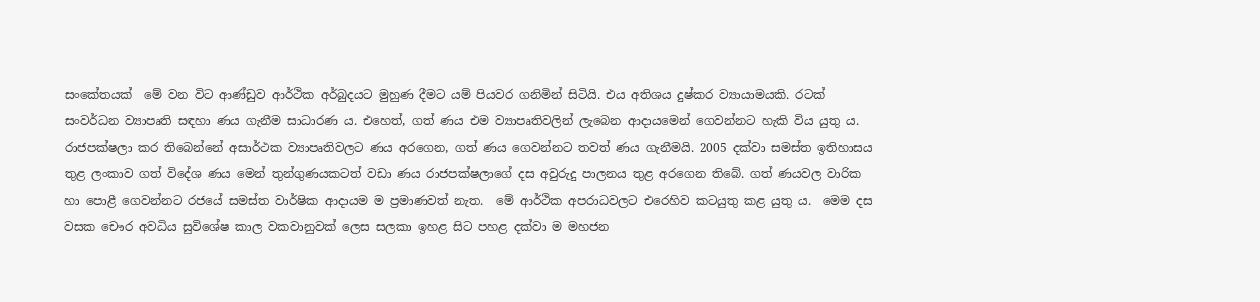සංකේතයක්  මේ වන විට ආණ්ඩුව ආර්ථික අර්බුදයට මුහුණ දීමට යම් පියවර ගනිමින් සිටියි. එය අතිශය දුෂ්කර ව්‍යායාමයකි. රටක් සංවර්ධන ව්‍යාපෘති සඳහා ණය ගැනීම සාධාරණ ය. එහෙත්, ගත් ණය එම ව්‍යාපෘතිවලින් ලැබෙන ආදායමෙන් ගෙවන්නට හැකි විය යුතු ය.  රාජපක්ෂලා කර තිබෙන්නේ අසාර්ථක ව්‍යාපෘතිවලට ණය අරගෙන, ගත් ණය ගෙවන්නට තවත් ණය ගැනීමයි. 2005 දක්වා සමස්ත ඉතිහාසය තුළ ලංකාව ගත් විදේශ ණය මෙන් තුන්ගුණයකටත් වඩා ණය රාජපක්ෂලාගේ දස අවුරුදු පාලනය තුළ අරගෙන තිබේ. ගත් ණයවල වාරික හා පොළී ගෙවන්නට රජයේ සමස්ත වාර්ෂික ආදායම ම ප්‍රමාණවත් නැත.  මේ ආර්ථික අපරාධවලට එරෙහිව කටයුතු කළ යුතු ය.  මෙම දස වසක චෞර අවධිය සුවිශේෂ කාල වකවානුවක් ලෙස සලකා ඉහළ සිට පහළ දක්වා ම මහජන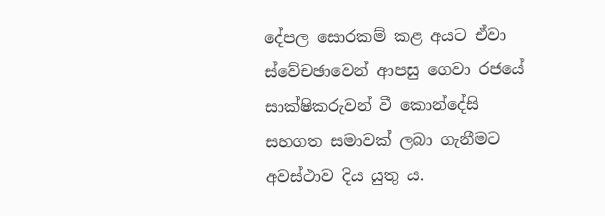දේපල සොරකම් කළ අයට ඒවා ස්වේචඡාවෙන් ආපසු ගෙවා රජයේ සාක්ෂිකරුවන් වී කොන්දේසි සහගත සමාවක් ලබා ගැනීමට අවස්ථාව දිය යුතු ය.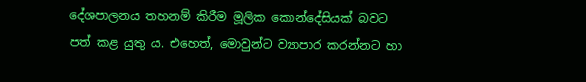දේශපාලනය තහනම් කිරීම මූලික කොන්දේසියක් බවට පත් කළ යුතු ය. එහෙත්, මොවුන්ට ව්‍යාපාර කරන්නට හා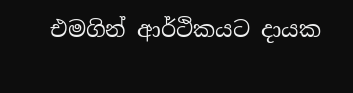එමගින් ආර්ථිකයට දායක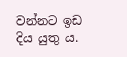වන්නට ඉඩ දිය යුතු ය.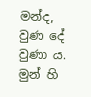මන්ද, වුණ දේ වුණා ය. මුන් හි